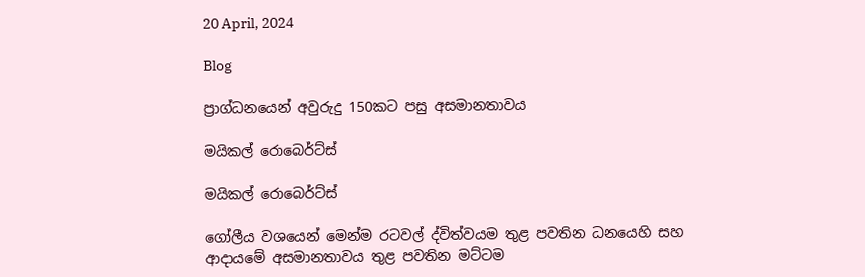20 April, 2024

Blog

ප්‍රාග්ධනයෙන් අවුරුදු 150කට පසු අසමානතාවය

මයිකල් රොබෙර්ට්ස්

මයිකල් රොබෙර්ට්ස්

ගෝලීය වශයෙන් මෙන්ම රටවල් ද්විත්වයම තුළ පවතින ධනයෙහි සහ ආදායමේ අසමානතාවය තුළ පවතින මට්ටම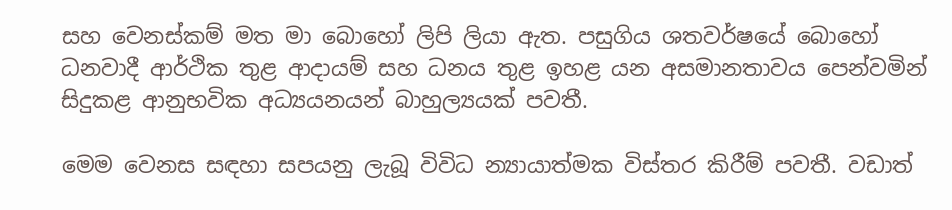සහ වෙනස්කම් මත මා බොහෝ ලිපි ලියා ඇත. පසුගිය ශතවර්ෂයේ බොහෝ ධනවාදී ආර්ථික තුළ ආදායම් සහ ධනය තුළ ඉහළ යන අසමානතාවය පෙන්වමින් සිදුකළ ආනුභවික අධ්‍යයනයන් බාහුල්‍යයක් පවතී.

මෙම වෙනස සඳහා සපයනු ලැබූ විවිධ න්‍යායාත්මක විස්තර කිරීම් පවතී. වඩාත්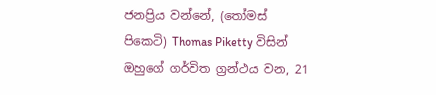ජනප්‍රිය වන්නේ, (තෝමස් පිකෙටි) Thomas Piketty විසින් ඔහුගේ ගර්විත ග්‍රන්ථය වන, 21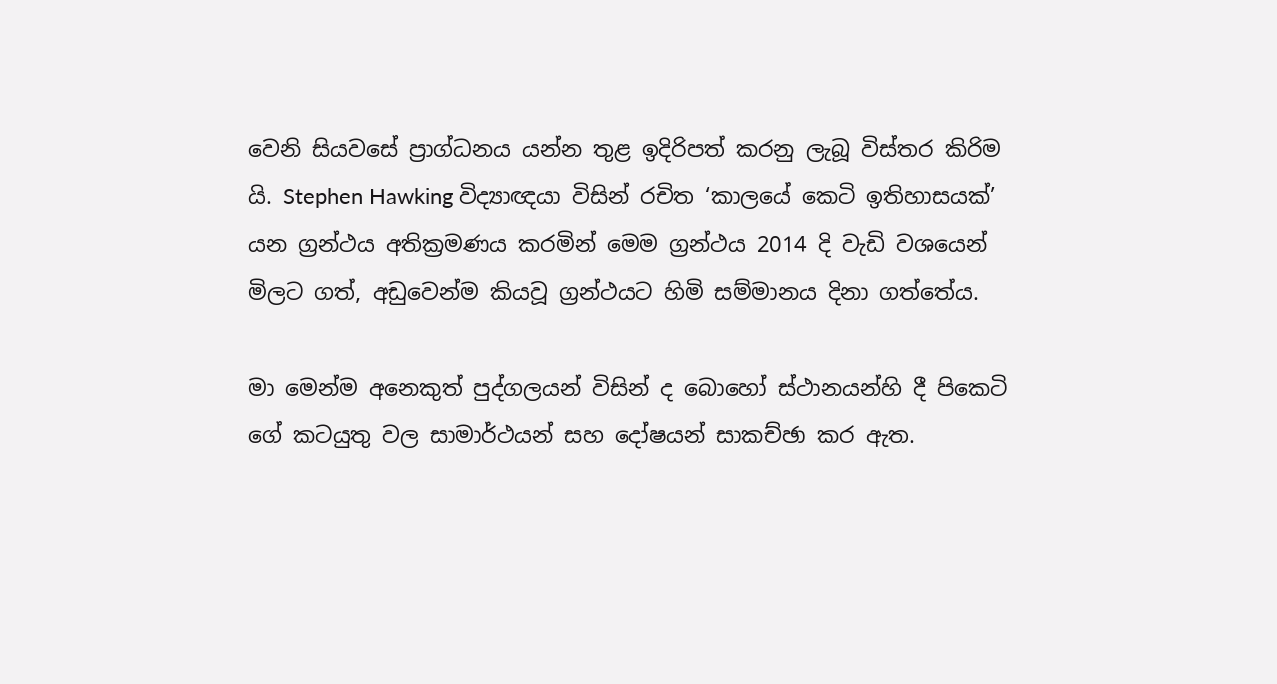වෙනි සියවසේ ප්‍රාග්ධනය යන්න තුළ ඉදිරිපත් කරනු ලැබූ විස්තර කිරිම යි. Stephen Hawking විද්‍යාඥයා විසින් රචිත ‘කාලයේ කෙටි ඉතිහාසයක්’ යන ග්‍රන්ථය අතික්‍රමණය කරමින් මෙම ග්‍රන්ථය 2014 දි වැඩි වශයෙන් මිලට ගත්, අඩුවෙන්ම කියවූ ග්‍රන්ථයට හිමි සම්මානය දිනා ගත්තේය.

මා මෙන්ම අනෙකුත් පුද්ගලයන් විසින් ද බොහෝ ස්ථානයන්හි දී පිකෙටි ගේ කටයුතු වල සාමාර්ථයන් සහ දෝෂයන් සාකච්ඡා කර ඇත.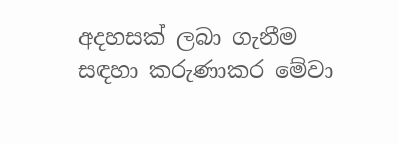අදහසක් ලබා ගැනීම සඳහා කරුණාකර මේවා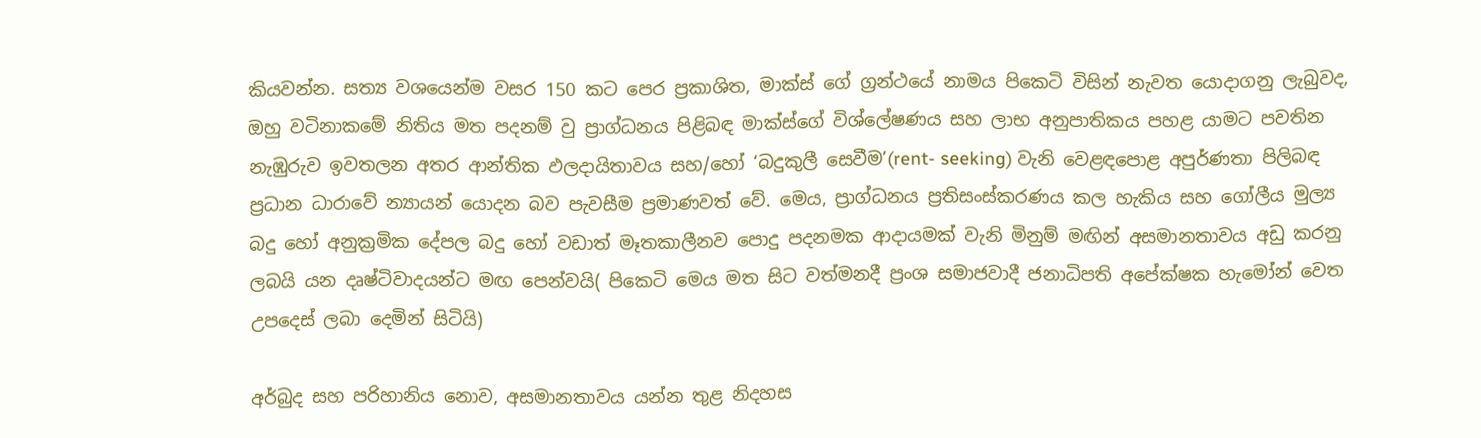කියවන්න. සත්‍ය වශයෙන්ම වසර 150 කට පෙර ප්‍රකාශිත, මාක්ස් ගේ ග්‍රන්ථයේ නාමය පිකෙටි විසින් නැවත යොදාගනු ලැබුවද, ඔහු වටිනාකමේ නිතිය මත පදනම් වු ප්‍රාග්ධනය පිළිබඳ මාක්ස්ගේ විශ්ලේෂණය සහ ලාභ අනුපාතිකය පහළ යාමට පවතින නැඹුරුව ඉවතලන අතර ආන්තික ඵලදායිතාවය සහ/හෝ ‘බදුකුලී සෙවීම’(rent- seeking) වැනි වෙළඳපොළ අපුර්ණතා පිලිබඳ ප්‍රධාන ධාරාවේ න්‍යායන් යොදන බව පැවසීම ප්‍රමාණවත් වේ. මෙය, ප්‍රාග්ධනය ප්‍රතිසංස්කරණය කල හැකිය සහ ගෝලීය මුල්‍ය බදු හෝ අනුක්‍රමික දේපල බදු හෝ වඩාත් මෑතකාලීනව පොදු පදනමක ආදායමක් වැනි මිනුම් මඟින් අසමානතාවය අඩු කරනු ලබයි යන දෘෂ්ටිවාදයන්ට මඟ පෙන්වයි( පිකෙටි මෙය මත සිට වත්මනදී ප්‍රංශ සමාජවාදී ජනාධිපති අපේක්ෂක හැමෝන් වෙත උපදෙස් ලබා දෙමින් සිටියි)

අර්බුද සහ පරිහානිය නොව, අසමානතාවය යන්න තුළ නිදහස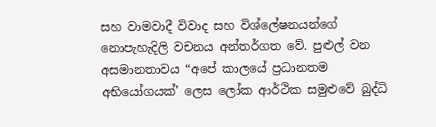සහ වාමවාදී විවාද සහ විශ්ලේෂනයන්ගේ නොපැහැදිලි වචනය අන්තර්ගත වේ. පුළුල් වන අසමානතාවය “අපේ කාලයේ ප්‍රධානතම අභියෝගයක්’ ලෙස ලෝක ආර්ථික සමුළුවේ බුද්ධි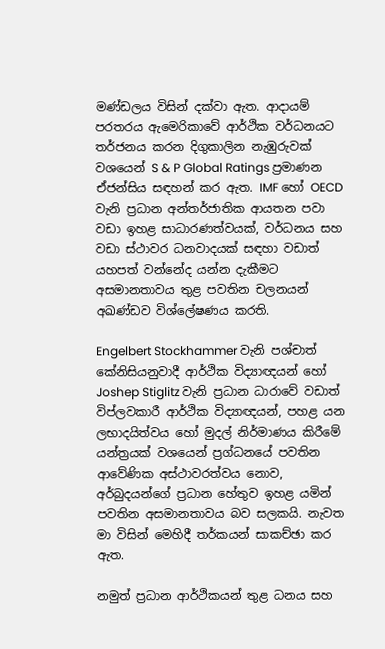මණ්ඩලය විසින් දක්වා ඇත. ආදායම් පරතරය ඇමෙරිකාවේ ආර්ථික වර්ධනයට තර්ජනය කරන දිගුකාලින නැඹුරුවක් වශයෙන් S & P Global Ratings ප්‍රමාණන ඒජන්සිය සඳහන් කර ඇත. IMF හෝ OECD වැනි ප්‍රධාන අන්තර්ජාතික ආයතන පවා වඩා ඉහළ සාධාරණත්වයක්, වර්ධනය සහ වඩා ස්ථාවර ධනවාදයක් සඳහා වඩාත් යහපත් වන්නේද යන්න දැකීමට අසමානතාවය තුළ පවතින චලනයන් අඛණ්ඩව විශ්ලේෂණය කරති.

Engelbert Stockhammer වැනි පශ්චාත් කේනිසියනුවාදී ආර්ථික විද්‍යාඥයන් හෝ Joshep Stiglitz වැනි ප්‍රධාන ධාරාවේ වඩාත් විප්ලවකාරී ආර්ථික විද්‍යාඥයන්, පහළ යන ලභාදයිත්වය හෝ මුදල් නිර්මාණය කිරීමේ යන්ත්‍රයක් වශයෙන් ප්‍රග්ධනයේ පවතින ආවේණික අස්ථාවරත්වය නොව, අර්බුදයන්ගේ ප්‍රධාන හේතුව ඉහළ යමින් පවතින අසමානතාවය බව සලකයි. නැවත මා විසින් මෙහිදී තර්කයන් සාකච්ඡා කර ඇත.

නමුත් ප්‍රධාන ආර්ථිකයන් තුළ ධනය සහ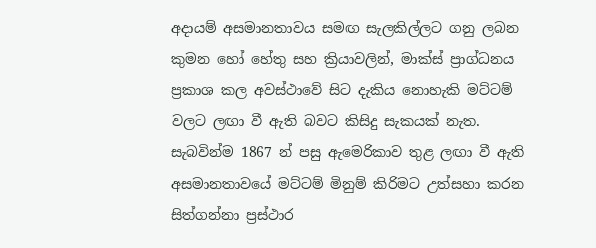අදායම් අසමානතාවය සමඟ සැලකිල්ලට ගනු ලබන කුමන හෝ හේතු සහ ක්‍රියාවලින්, මාක්ස් ප්‍රාග්ධනය ප්‍රකාශ කල අවස්ථාවේ සිට දැකිය නොහැකි මට්ටම් වලට ලඟා වී ඇති බවට කිසිදු සැකයක් නැත. සැබවින්ම 1867 න් පසු ඇමෙරිකාව තුළ ලඟා වී ඇති අසමානතාවයේ මට්ටම් මිනුම් කිරිමට උත්සහා කරන සිත්ගන්නා ප්‍රස්ථාර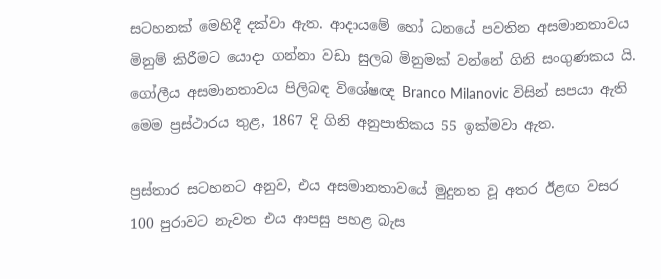සටහනක් මෙහිදී දක්වා ඇත. ආදායමේ හෝ ධනයේ පවතින අසමානතාවය මිනුම් කිරීමට යොදා ගන්නා වඩා සුලබ මිනුමක් වන්නේ ගිනි සංගුණකය යි. ගෝලීය අසමානතාවය පිලිබඳ විශේෂඥ Branco Milanovic විසින් සපයා ඇති මෙම ප්‍රස්ථාරය තුළ, 1867 දි ගිනි අනුපාතිකය 55 ඉක්මවා ඇත.

ප්‍රස්තාර සටහනට අනුව, එය අසමානතාවයේ මුදුනත වූ අතර ඊළඟ වසර 100 පුරාවට නැවත එය ආපසු පහළ බැස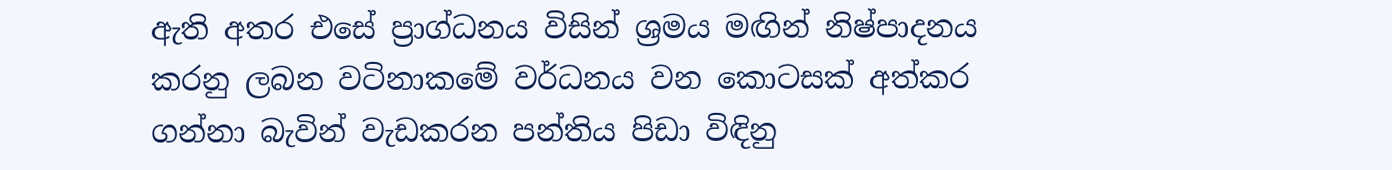ඇති අතර එසේ ප්‍රාග්ධනය විසින් ශ්‍රමය මඟින් නිෂ්පාදනය කරනු ලබන වටිනාකමේ වර්ධනය වන කොටසක් අත්කර ගන්නා බැවින් වැඩකරන පන්තිය පිඩා විඳිනු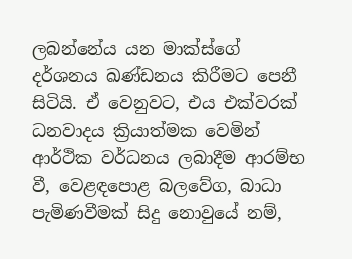ලබන්නේය යන මාක්ස්ගේ දර්ශනය ඛණ්ඩනය කිරීමට පෙනී සිටියි. ඒ වෙනුවට, එය එක්වරක් ධනවාදය ක්‍රියාත්මක වෙමින් ආර්ථික වර්ධනය ලබාදීම ආරම්භ වී, වෙළඳපොළ බලවේග, බාධා පැමිණවීමක් සිදු නොවුයේ නම්,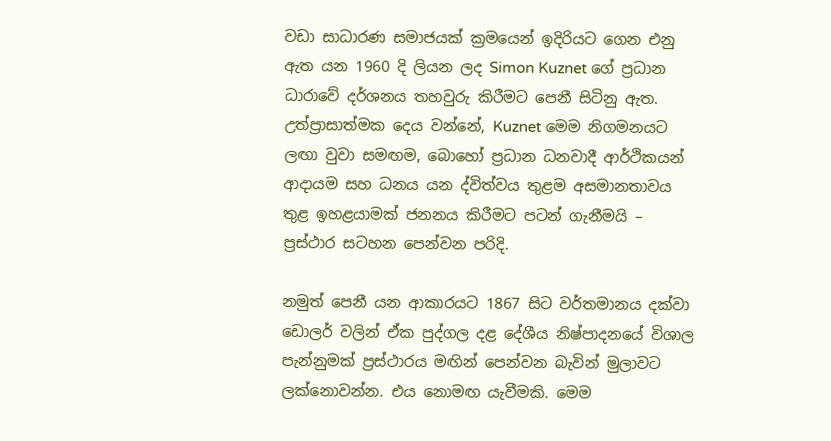වඩා සාධාරණ සමාජයක් ක්‍රමයෙන් ඉදිරියට ගෙන එනු ඇත යන 1960 දි ලියන ලද Simon Kuznet ගේ ප්‍රධාන ධාරාවේ දර්ශනය තහවුරු කිරීමට පෙනී සිටිනු ඇත. උත්ප්‍රාසාත්මක දෙය වන්නේ, Kuznet මෙම නිගමනයට ලඟා වුවා සමඟම, බොහෝ ප්‍රධාන ධනවාදී ආර්ථිකයන් ආදායම සහ ධනය යන ද්විත්වය තුළම අසමානතාවය තුළ ඉහළයාමක් ජනනය කිරීමට පටන් ගැනීමයි – ප්‍රස්ථාර සටහන පෙන්වන පරිදි.

නමුත් පෙනී යන ආකාරයට 1867 සිට වර්තමානය දක්වා ඩොලර් වලින් ඒක පුද්ගල දළ දේශීය නිෂ්පාදනයේ විශාල පැන්නුමක් ප්‍රස්ථාරය මඟින් පෙන්වන බැවින් මුලාවට ලක්නොවන්න. එය නොමඟ යැවීමකි. මෙම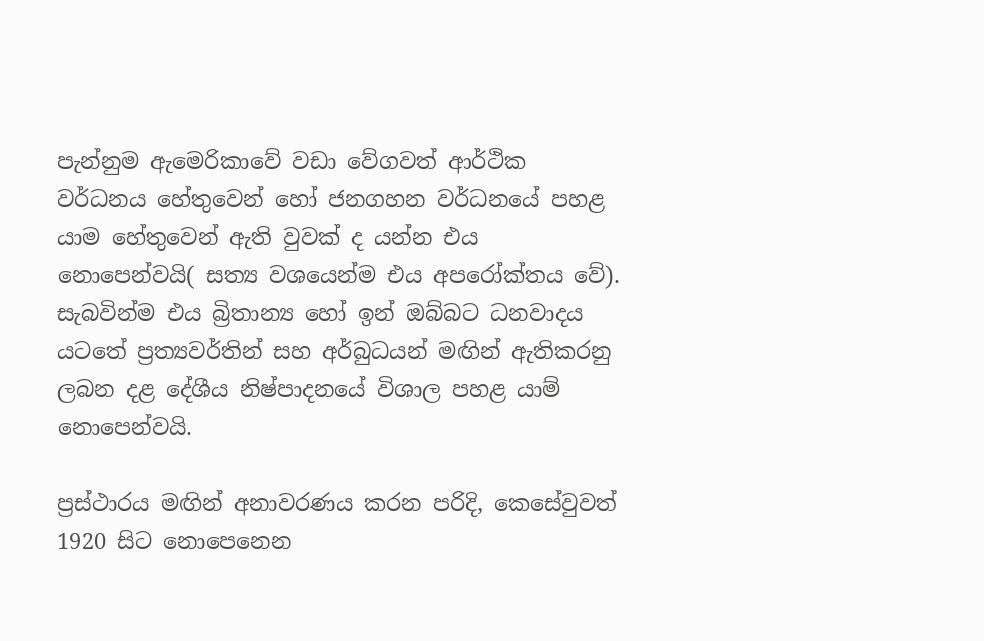පැන්නුම ඇමෙරිකාවේ වඩා වේගවත් ආර්ථික වර්ධනය හේතුවෙන් හෝ ජනගහන වර්ධනයේ පහළ යාම හේතුවෙන් ඇති වුවක් ද යන්න එය නොපෙන්වයි( සත්‍ය වශයෙන්ම එය අපරෝක්තය වේ). සැබවින්ම එය බ්‍රිතාන්‍ය හෝ ඉන් ඔබ්බට ධනවාදය යටතේ ප්‍රත්‍යවර්තින් සහ අර්බුධයන් මඟින් ඇතිකරනු ලබන දළ දේශීය නිෂ්පාදනයේ විශාල පහළ යාම් නොපෙන්වයි.

ප්‍රස්ථාරය මඟින් අනාවරණය කරන පරිදි, කෙසේවුවත් 1920 සිට නොපෙනෙන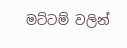මට්ටම් වලින්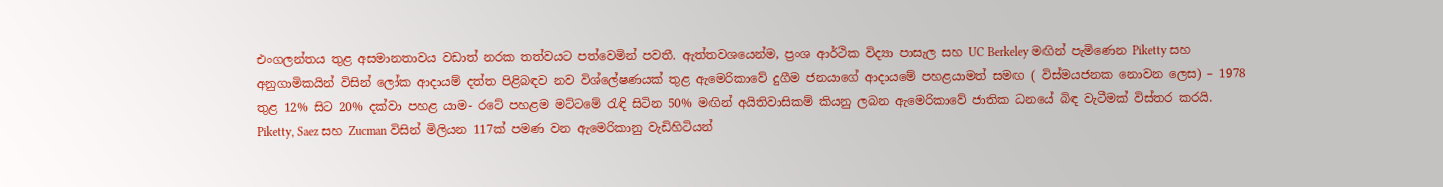එංගලන්තය තුළ අසමානතාවය වඩාත් නරක තත්වයට පත්වෙමින් පවතී. ඇත්තවශයෙන්ම, ප්‍රංශ ආර්ථික විද්‍යා පාසැල සහ UC Berkeley මඟින් පැමිණෙන Piketty සහ අනුගාමිකයින් විසින් ලෝක ආදායම් දත්ත පිළිබඳව නව විශ්ලේෂණයක් තුළ ඇමෙරිකාවේ දුගීම ජනයාගේ ආදායමේ පහළයාමත් සමඟ ( විස්මයජනක නොවන ලෙස) – 1978 තුළ 12% සිට 20% දක්වා පහළ යාම- රටේ පහළම මට්ටමේ රැඳි සිටින 50% මඟින් අයිතිවාසිකම් කියනු ලබන ඇමෙරිකාවේ ජාතික ධනයේ බිඳ වැටීමක් විස්තර කරයි. Piketty, Saez සහ Zucman විසින් මිලියන 117ක් පමණ වන ඇමෙරිකානු වැඩිහිටියන්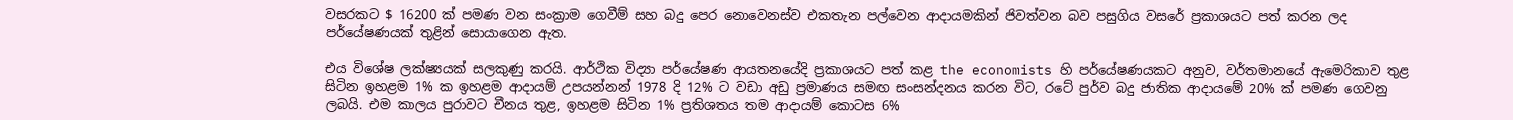වසරකට $ 16200 ක් පමණ වන සංක්‍රාම ගෙවීම් සහ බදු පෙර නොවෙනස්ව එකතැන පල්වෙන ආදායමකින් ජිවත්වන බව පසුගිය වසරේ ප්‍රකාශයට පත් කරන ලද පර්යේෂණයක් තුළින් සොයාගෙන ඇත.

එය විශේෂ ලක්ෂ්‍යයක් සලකුණු කරයි. ආර්ථික විද්‍යා පර්යේෂණ ආයතනයේදි ප්‍රකාශයට පත් කළ the economists හි පර්යේෂණයකට අනුව, වර්තමානයේ ඇමෙරිකාව තුළ සිටින ඉහළම 1% ක ඉහළම ආදායම් උපයන්නන් 1978 දි 12% ට වඩා අඩු ප්‍රමාණය සමඟ සංසන්දනය කරන විට, රටේ පුර්ව බදු ජාතික ආදායමේ 20% ක් පමණ ගෙවනු ලබයි. එම කාලය පුරාවට චීනය තුළ, ඉහළම සිටින 1% ප්‍රතිශතය තම ආදායම් කොටස 6%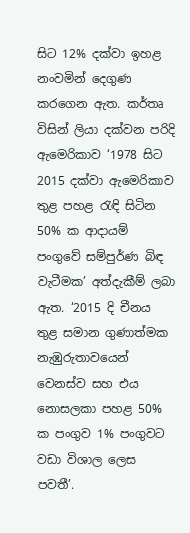සිට 12% දක්වා ඉහළ නංවමින් දෙගුණ කරගෙන ඇත. කර්තෘ විසින් ලියා දක්වන පරිදි ඇමෙරිකාව ‘1978 සිට 2015 දක්වා ඇමෙරිකාව තුළ පහළ රැඳි සිටින 50% ක ආදායම් පංගුවේ සම්පුර්ණ බිඳ වැටීමක’ අත්දැකීම් ලබා ඇත. ‘2015 දි චීනය තුළ සමාන ගුණාත්මක නැඹුරුතාවයෙන් වෙනස්ව සහ එය නොසලකා පහළ 50% ක පංගුව 1% පංගුවට වඩා විශාල ලෙස පවතී’.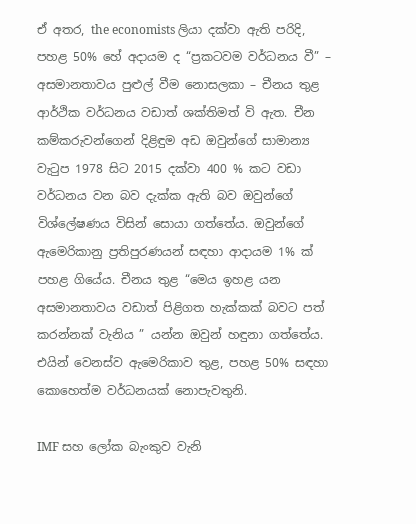ඒ අතර, the economists ලියා දක්වා ඇති පරිදි, පහළ 50% හේ අදායම ද “ප්‍රකටවම වර්ධනය වී” – අසමානතාවය පුළුල් වීම නොසලකා – චීනය තුළ ආර්ථික වර්ධනය වඩාත් ශක්තිමත් වි ඇත. චීන කම්කරුවන්ගෙන් දිළිඳුම අඩ ඔවුන්ගේ සාමාන්‍ය වැටුප 1978 සිට 2015 දක්වා 400 % කට වඩා වර්ධනය වන බව දැක්ක ඇති බව ඔවුන්ගේ විශ්ලේෂණය විසින් සොයා ගත්තේය. ඔවුන්ගේ ඇමෙරිකානු ප්‍රතිපුරණයන් සඳහා ආදායම 1% ක් පහළ ගියේය. චීනය තුළ “මෙය ඉහළ යන අසමානතාවය වඩාත් පිළිගත හැක්කක් බවට පත් කරන්නක් වැනිය ” යන්න ඔවුන් හඳුනා ගත්තේය. එයින් වෙනස්ව ඇමෙරිකාව තුළ, පහළ 50% සඳහා කොහෙත්ම වර්ධනයක් නොපැවතුනි.

IMF සහ ලෝක බැංකුව වැනි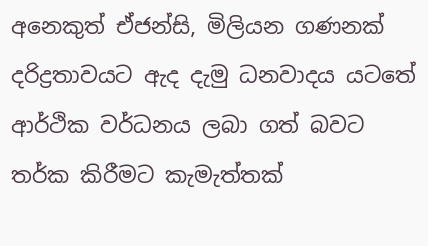අනෙකුත් ඒජන්සි, මිලියන ගණනක් දරිද්‍රතාවයට ඇද දැමු ධනවාදය යටතේ ආර්ථික වර්ධනය ලබා ගත් බවට තර්ක කිරීමට කැමැත්තක්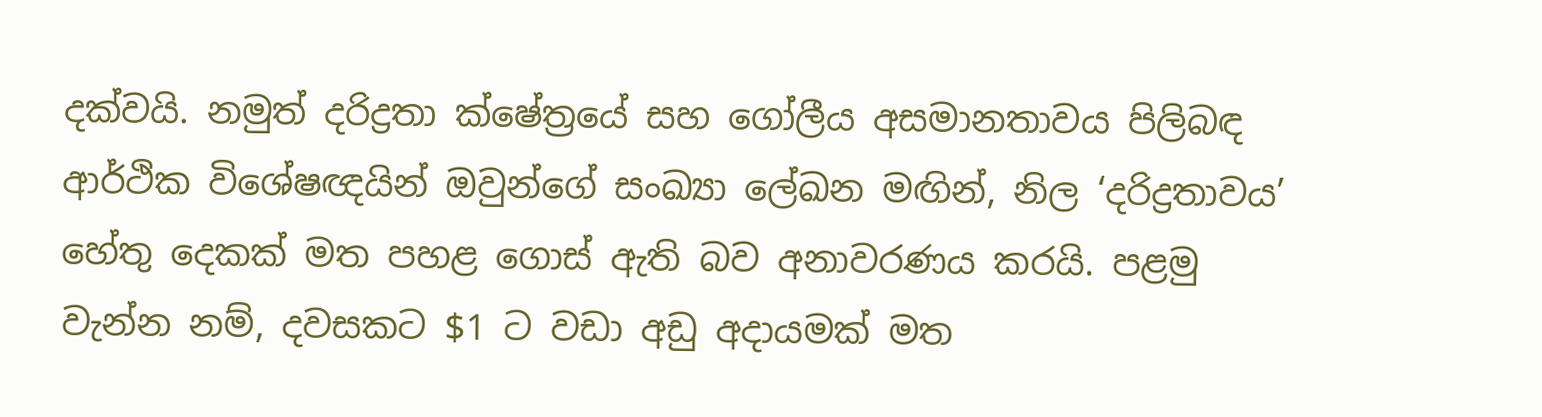දක්වයි. නමුත් දරිද්‍රතා ක්ෂේත්‍රයේ සහ ගෝලීය අසමානතාවය පිලිබඳ ආර්ථික විශේෂඥයින් ඔවුන්ගේ සංඛ්‍යා ලේඛන මඟින්, නිල ‘දරිද්‍රතාවය’ හේතු දෙකක් මත පහළ ගොස් ඇති බව අනාවරණය කරයි. පළමු වැන්න නම්, දවසකට $1 ට වඩා අඩු අදායමක් මත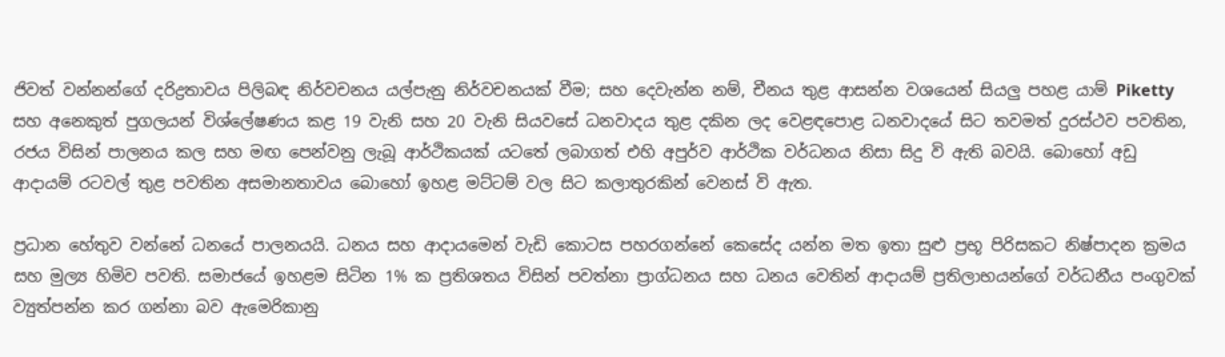ජිවත් වන්නන්ගේ දරිද්‍රතාවය පිලිබඳ නිර්වචනය යල්පැනු නිර්වචනයක් වීම; සහ දෙවැන්න නම්, චීනය තුළ ආසන්න වශයෙන් සියලු පහළ යාම් Piketty සහ අනෙකුත් පුගලයන් විශ්ලේෂණය කළ 19 වැනි සහ 20 වැනි සියවසේ ධනවාදය තුළ දකින ලද වෙළඳපොළ ධනවාදයේ සිට තවමත් දුරස්ථව පවතින, රජය විසින් පාලනය කල සහ මඟ පෙන්වනු ලැබූ ආර්ථිකයක් යටතේ ලබාගත් එහි අපුර්ව ආර්ථික වර්ධනය නිසා සිදු වි ඇති බවයි. බොහෝ අඩු ආදායම් රටවල් තුළ පවතින අසමානතාවය බොහෝ ඉහළ මට්ටම් වල සිට කලාතුරකින් වෙනස් වි ඇත.

ප්‍රධාන හේතුව වන්නේ ධනයේ පාලනයයි. ධනය සහ ආදායමෙන් වැඩි කොටස පහරගන්නේ කෙසේද යන්න මත ඉතා සුළු ප්‍රභූ පිරිසකට නිෂ්පාදන ක්‍රමය සහ මුල්‍ය හිමිව පවති. සමාජයේ ඉහළම සිටින 1% ක ප්‍රතිශතය විසින් පවත්නා ප්‍රාග්ධනය සහ ධනය වෙතින් ආදායම් ප්‍රතිලාභයන්ගේ වර්ධනීය පංගුවක් ව්‍යුත්පන්න කර ගන්නා බව ඇමෙරිකානු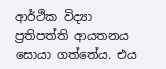ආර්ථික විද්‍යා ප්‍රතිපත්ති ආයතනය සොයා ගත්තේය. එය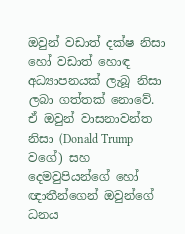ඔවුන් වඩාත් දක්ෂ නිසා හෝ වඩාත් හොඳ අධ්‍යාපනයක් ලැබූ නිසා ලබා ගත්තක් නොවේ. ඒ ඔවුන් වාසනාවන්ත නිසා (Donald Trump වගේ) සහ දෙමවුපියන්ගේ හෝ ඥාතීන්ගෙන් ඔවුන්ගේ ධනය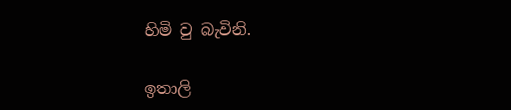හිමි වු බැවිනි.

ඉතාලි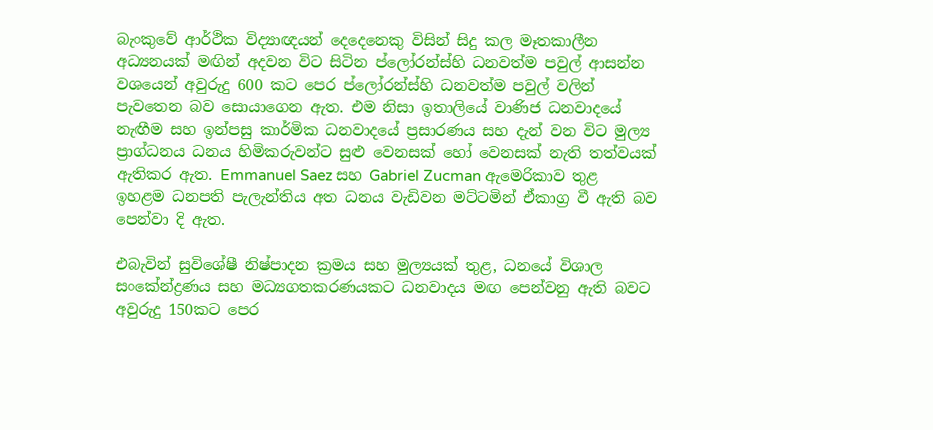බැංකුවේ ආර්ථික විද්‍යාඥයන් දෙදෙනෙකු විසින් සිදු කල මෑතකාලීන අධ්‍යනයක් මඟින් අදවන විට සිටින ප්ලෝරන්ස්හි ධනවත්ම පවුල් ආසන්න වශයෙන් අවුරුදු 600 කට පෙර ප්ලෝරන්ස්හි ධනවත්ම පවුල් වලින් පැවතෙන බව සොයාගෙන ඇත. එම නිසා ඉතාලියේ වාණිජ ධනවාදයේ නැඟීම සහ ඉන්පසු කාර්මික ධනවාදයේ ප්‍රසාරණය සහ දැන් වන විට මුල්‍ය ප්‍රාග්ධනය ධනය හිමිකරුවන්ට සුළු වෙනසක් හෝ වෙනසක් නැති තත්වයක් ඇතිකර ඇත. Emmanuel Saez සහ Gabriel Zucman ඇමෙරිකාව තුළ ඉහළම ධනපති පැලැන්තිය අත ධනය වැඩිවන මට්ටමින් ඒකාග්‍ර වී ඇති බව පෙන්වා දි ඇත.

එබැවින් සුවිශේෂී නිෂ්පාදන ක්‍රමය සහ මුල්‍යයක් තුළ, ධනයේ විශාල සංකේන්ද්‍රණය සහ මධ්‍යගතකරණයකට ධනවාදය මඟ පෙන්වනු ඇති බවට අවුරුදු 150කට පෙර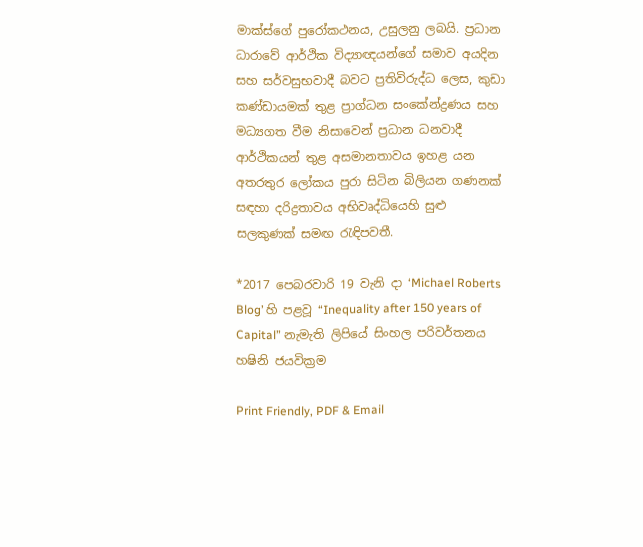මාක්ස්ගේ පුරෝකථනය, උසුලනු ලබයි. ප්‍රධාන ධාරාවේ ආර්ථික විද්‍යාඥයන්ගේ සමාව අයදින සහ සර්වසුභවාදී බවට ප්‍රතිවිරුද්ධ ලෙස, කුඩා කණ්ඩායමක් තුළ ප්‍රාග්ධන සංකේන්ද්‍රණය සහ මධ්‍යගත වීම නිසාවෙන් ප්‍රධාන ධනවාදී ආර්ථිකයන් තුළ අසමානතාවය ඉහළ යන අතරතුර ලෝකය පුරා සිටින බිලියන ගණනක් සඳහා දරිද්‍රතාවය අභිවෘද්ධියෙහි සුළු සලකුණක් සමඟ රැඳිපවතී.

*2017 පෙබරවාරි 19 වැනි දා ‘Michael Roberts Blog’ හි පළවූ “Inequality after 150 years of Capital” නැමැති ලිපියේ සිංහල පරිවර්තනය හෂිනි ජයවික්‍රම

Print Friendly, PDF & Email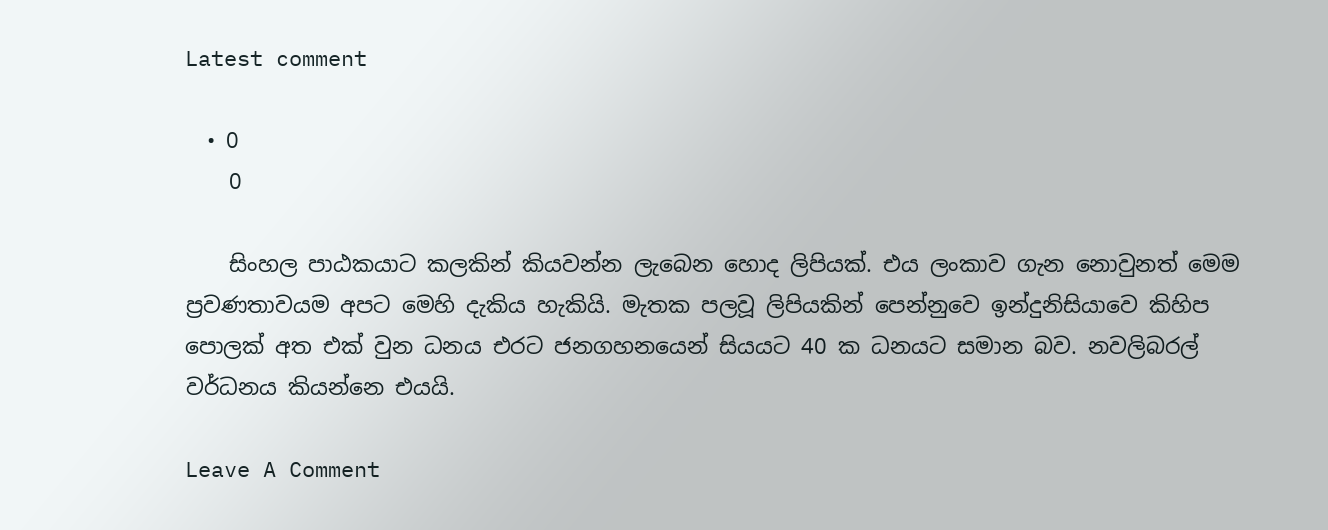Latest comment

  • 0
    0

    සිංහල පාඨකයාට කලකින් කියවන්න ලැබෙන හොද ලිපියක්. එය ලංකාව ගැන නොවුනත් මෙම ප්‍රවණතාවයම අපට මෙහි දැකිය හැකියි. මැතක පලවූ ලිපියකින් පෙන්නුවෙ ඉන්දුනිසියාවෙ කිහිප පොලක් අත එක් වුන ධනය එරට ජනගහනයෙන් සියයට 40 ක ධනයට සමාන බව. නවලිබරල් වර්ධනය කියන්නෙ එයයි.

Leave A Comment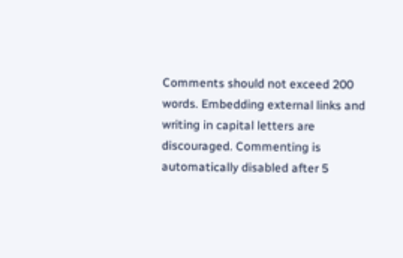Comments should not exceed 200 words. Embedding external links and writing in capital letters are discouraged. Commenting is automatically disabled after 5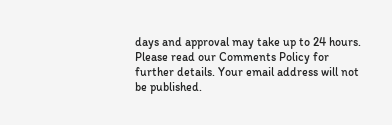days and approval may take up to 24 hours. Please read our Comments Policy for further details. Your email address will not be published.